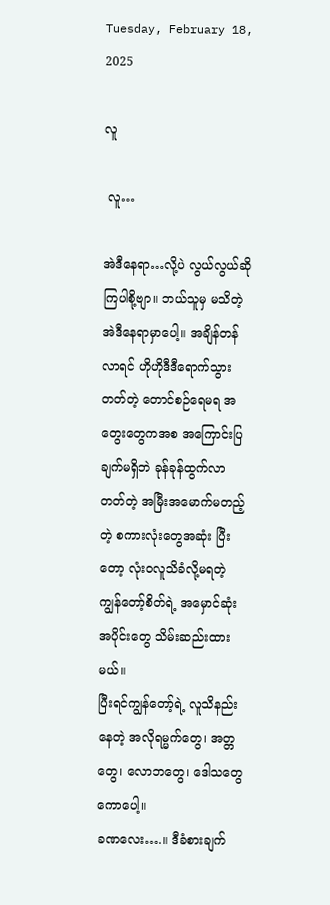Tuesday, February 18, 2025

လူ

 လူ…

အဲဒီနေရာ…လို့ပဲ လွယ်လွယ်ဆိုကြပါစို့ဗျာ။ ဘယ်သူမှ မသိတဲ့ အဲဒီနေရာမှာပေါ့။ အချိန်တန်လာရင် ဟိုဟိုဒီဒီရောက်သွားတတ်တဲ့ တောင်စဉ်ရေမရ အတွေးတွေကအစ အကြောင်းပြချက်မရှိဘဲ ခုန်ခုန်ထွက်လာတတ်တဲ့ အမြီးအမောက်မတည့်တဲ့ စကားလုံးတွေအဆုံး ပြီးတော့ လုံးဝလူသိခံလို့မရတဲ့ ကျွန်တော့်စိတ်ရဲ့ အမှောင်ဆုံးအပိုင်းတွေ သိမ်းဆည်းထားမယ်။
ပြီးရင်ကျွန်တော့်ရဲ့ လူသိနည်းနေတဲ့ အလိုရမ္မက်တွေ၊ အတ္တတွေ၊ လောဘတွေ၊ ဒေါသတွေကောပေါ့။
ခဏလေး….။ ဒီခံစားချက်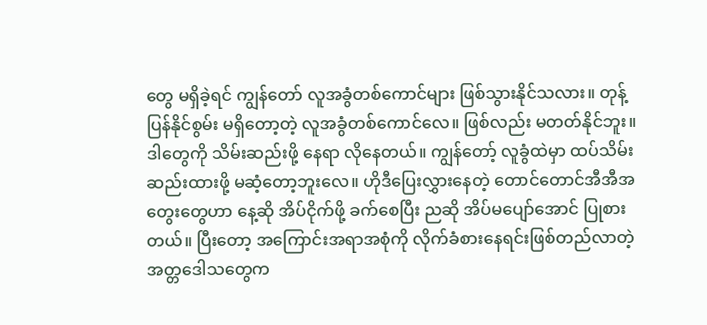တွေ မရှိခဲ့ရင် ကျွန်တော် လူအခွံတစ်ကောင်များ ဖြစ်သွားနိုင်သလား။ တုန့်ပြန်နိုင်စွမ်း မရှိတော့တဲ့ လူအခွံတစ်ကောင်လေ။ ဖြစ်လည်း မတတ်နိုင်ဘူး။ ဒါတွေကို သိမ်းဆည်းဖို့ နေရာ လိုနေတယ်။ ကျွန်တော့် လူခွံထဲမှာ ထပ်သိမ်းဆည်းထားဖို့ မဆံ့တော့ဘူးလေ။ ဟိုဒီပြေးလွှားနေတဲ့ တောင်တောင်အီအီအတွေးတွေဟာ နေ့ဆို အိပ်ငိုက်ဖို့ ခက်စေပြီး ညဆို အိပ်မပျော်အောင် ပြုစားတယ်။ ပြီးတော့ အကြောင်းအရာအစုံကို လိုက်ခံစားနေရင်းဖြစ်တည်လာတဲ့ အတ္တဒေါသတွေက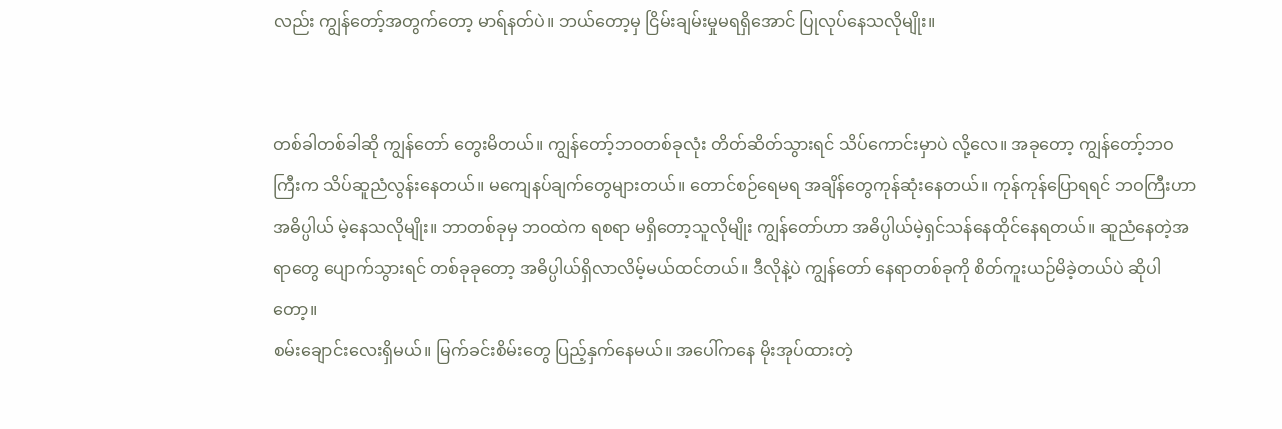လည်း ကျွန်တော့်အတွက်တော့ မာရ်နတ်ပဲ။ ဘယ်တော့မှ ငြိမ်းချမ်းမှုမရရှိအောင် ပြုလုပ်နေသလိုမျိုး။


တစ်ခါတစ်ခါဆို ကျွန်တော် တွေးမိတယ်။ ကျွန်တော့်ဘဝတစ်ခုလုံး တိတ်ဆိတ်သွားရင် သိပ်ကောင်းမှာပဲ လို့လေ။ အခုတော့ ကျွန်တော့်ဘဝကြီးက သိပ်ဆူညံလွန်းနေတယ်။ မကျေနပ်ချက်တွေများတယ်။ တောင်စဉ်ရေမရ အချိန်တွေကုန်ဆုံးနေတယ်။ ကုန်ကုန်ပြောရရင် ဘဝကြီးဟာ အဓိပ္ပါယ် မဲ့နေသလိုမျိုး။ ဘာတစ်ခုမှ ဘဝထဲက ရစရာ မရှိတော့သူလိုမျိုး ကျွန်တော်ဟာ အဓိပ္ပါယ်မဲ့ရှင်သန်နေထိုင်နေရတယ်။ ဆူညံနေတဲ့အရာတွေ ပျောက်သွားရင် တစ်ခုခုတော့ အဓိပ္ပါယ်ရှိလာလိမ့်မယ်ထင်တယ်။ ဒီလိုနဲ့ပဲ ကျွန်တော် နေရာတစ်ခုကို စိတ်ကူးယဉ်မိခဲ့တယ်ပဲ ဆိုပါတော့။
စမ်းချောင်းလေးရှိမယ်။ မြက်ခင်းစိမ်းတွေ ပြည့်နှက်နေမယ်။ အပေါ်ကနေ မိုးအုပ်ထားတဲ့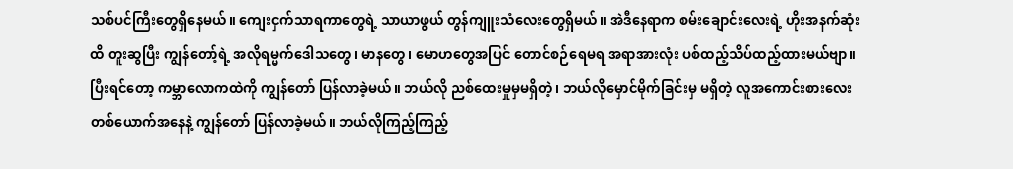သစ်ပင်ကြီးတွေရှိနေမယ်။ ကျေးငှက်သာရကာတွေရဲ့ သာယာဖွယ် တွန်ကျူးသံလေးတွေရှိမယ်။ အဲဒီနေရာက စမ်းချောင်းလေးရဲ့ ဟိုးအနက်ဆုံးထိ တူးဆွပြီး ကျွန်တော့်ရဲ့ အလိုရမ္မက်ဒေါသတွေ၊ မာနတွေ၊ မောဟတွေအပြင် တောင်စဉ်ရေမရ အရာအားလုံး ပစ်ထည့်သိပ်ထည့်ထားမယ်ဗျာ။ ပြီးရင်တော့ ကမ္ဘာလောကထဲကို ကျွန်တော် ပြန်လာခဲ့မယ်။ ဘယ်လို ညစ်ထေးမှုမှမရှိတဲ့၊ ဘယ်လိုမှောင်မိုက်ခြင်းမှ မရှိတဲ့ လူအကောင်းစားလေး တစ်ယောက်အနေနဲ့ ကျွန်တော် ပြန်လာခဲ့မယ်။ ဘယ်လိုကြည့်ကြည့်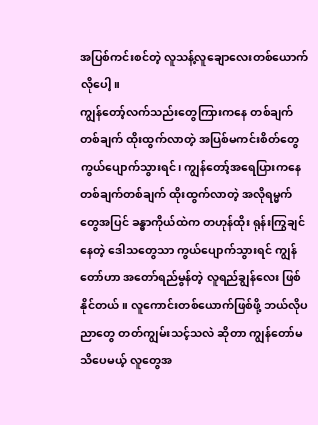အပြစ်ကင်းစင်တဲ့ လူသန့်လူချောလေးတစ်ယောက်လိုပေါ့။
ကျွန်တော့်လက်သည်းတွေကြားကနေ တစ်ချက်တစ်ချက် ထိုးထွက်လာတဲ့ အပြစ်မကင်းစိတ်တွေ ကွယ်ပျောက်သွားရင်၊ ကျွန်တော့်အရေပြားကနေ တစ်ချက်တစ်ချက် ထိုးထွက်လာတဲ့ အလိုရမ္မက်တွေအပြင် ခန္ဓာကိုယ်ထဲက တဟုန်ထိုး ရုန်းကြွချင်နေတဲ့ ဒေါသတွေသာ ကွယ်ပျောက်သွားရင် ကျွန်တော်ဟာ အတော်ရည်မွန်တဲ့ လူရည်ချွန်လေး ဖြစ်နိုင်တယ်။ လူကောင်းတစ်ယောက်ဖြစ်ဖို့ ဘယ်လိုပညာတွေ တတ်ကျွမ်းသင့်သလဲ ဆိုတာ ကျွန်တော်မသိပေမယ့် လူတွေအ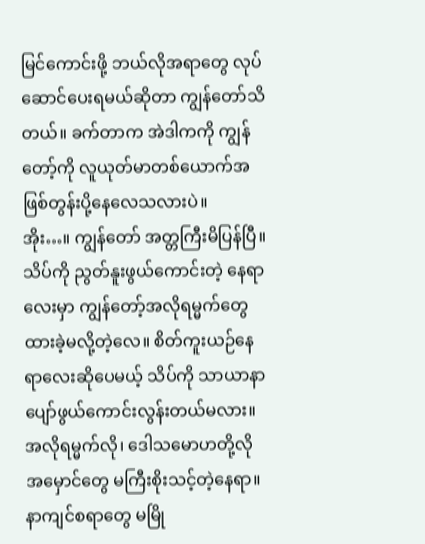မြင်ကောင်းဖို့ ဘယ်လိုအရာတွေ လုပ်ဆောင်ပေးရမယ်ဆိုတာ ကျွန်တော်သိတယ်။ ခက်တာက အဲဒါကကို ကျွန်တော့်ကို လူယုတ်မာတစ်ယောက်အဖြစ်တွန်းပို့နေလေသလားပဲ။
အိုး…။ ကျွန်တော် အတ္တကြီးမိပြန်ပြီ။ သိပ်ကို ညွတ်နူးဖွယ်ကောင်းတဲ့ နေရာလေးမှာ ကျွန်တော့်အလိုရမ္မက်တွေ ထားခဲ့မလို့တဲ့လေ။ စိတ်ကူးယဉ်နေရာလေးဆိုပေမယ့် သိပ်ကို သာယာနာပျော်ဖွယ်ကောင်းလွန်းတယ်မလား။ အလိုရမ္မက်လို၊ ဒေါသမောဟတို့လို အမှောင်တွေ မကြီးစိုးသင့်တဲ့နေရာ။ နာကျင်စရာတွေ မမြို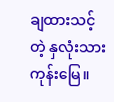ချထားသင့်တဲ့ နှလုံးသားကုန်းမြေ။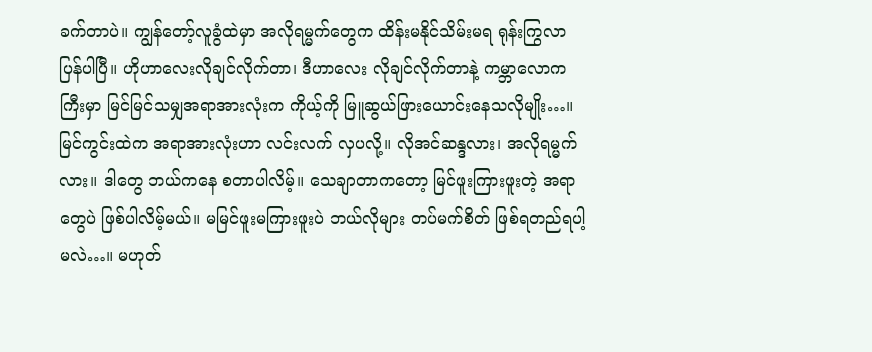ခက်တာပဲ။ ကျွန်တော့်လူခွံထဲမှာ အလိုရမ္မက်တွေက ထိန်းမနိုင်သိမ်းမရ ရုန်းကြွလာပြန်ပါပြီ။ ဟိုဟာလေးလိုချင်လိုက်တာ၊ ဒီဟာလေး လိုချင်လိုက်တာနဲ့ ကမ္ဘာလောကကြီးမှာ မြင်မြင်သမျှအရာအားလုံးက ကိုယ့်ကို မြူဆွယ်ဖြားယောင်းနေသလိုမျိုး…။ မြင်ကွင်းထဲက အရာအားလုံးဟာ လင်းလက် လှပလို့။ လိုအင်ဆန္ဒလား၊ အလိုရမ္မက်လား။ ဒါတွေ ဘယ်ကနေ စတာပါလိမ့်။ သေချာတာကတော့ မြင်ဖူးကြားဖူးတဲ့ အရာတွေပဲ ဖြစ်ပါလိမ့်မယ်။ မမြင်ဖူးမကြားဖူးပဲ ဘယ်လိုများ တပ်မက်စိတ် ဖြစ်ရတည်ရပါ့မလဲ…။ မဟုတ်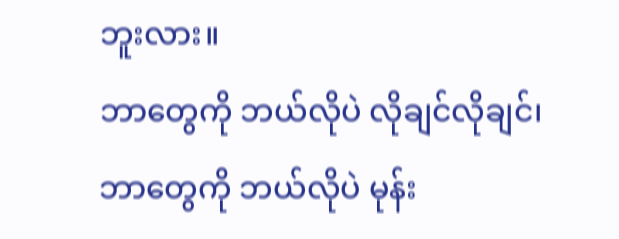ဘူးလား။
ဘာတွေကို ဘယ်လိုပဲ လိုချင်လိုချင်၊ ဘာတွေကို ဘယ်လိုပဲ မုန်း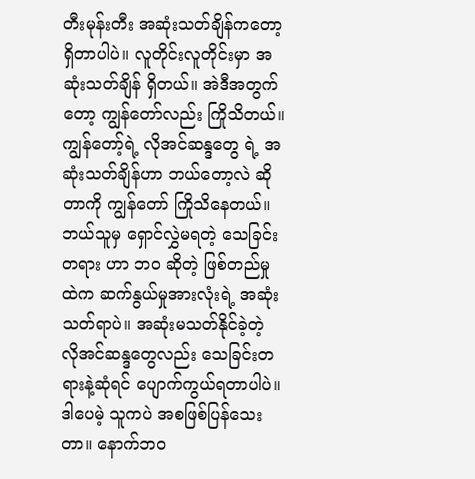တီးမုန်းတီး အဆုံးသတ်ချိန်ကတော့ ရှိတာပါပဲ။ လူတိုင်းလူတိုင်းမှာ အဆုံးသတ်ချိန် ရှိတယ်။ အဲဒီအတွက်တော့ ကျွန်တော်လည်း ကြိုသိတယ်။ ကျွန်တော့်ရဲ့ လိုအင်ဆန္ဒတွေ ရဲ့ အဆုံးသတ်ချိန်ဟာ ဘယ်တော့လဲ ဆိုတာကို ကျွန်တော် ကြိုသိနေတယ်။ ဘယ်သူမှ ရှောင်လွှဲမရတဲ့ သေခြင်းတရား ဟာ ဘဝ ဆိုတဲ့ ဖြစ်တည်မှုထဲက ဆက်နွယ်မှုအားလုံးရဲ့ အဆုံးသတ်ရာပဲ။ အဆုံးမသတ်နိုင်ခဲ့တဲ့ လိုအင်ဆန္ဒတွေလည်း သေခြင်းတရားနဲ့ဆုံရင် ပျောက်ကွယ်ရတာပါပဲ။ ဒါပေမဲ့ သူကပဲ အစဖြစ်ပြန်သေးတာ။ နောက်ဘဝ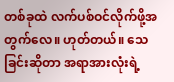တစ်ခုထဲ လက်ပစ်ဝင်လိုက်ဖို့အတွက်လေ။ ဟုတ်တယ်။ သေခြင်းဆိုတာ အရာအားလုံးရဲ့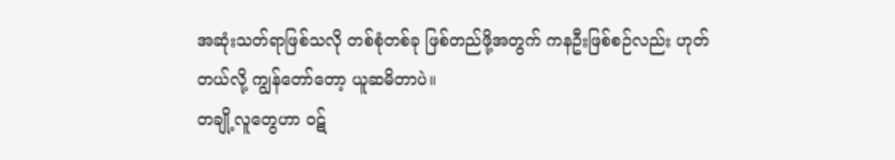အဆုံးသတ်ရာဖြစ်သလို တစ်စုံတစ်ခု ဖြစ်တည်ဖို့အတွက် ကနဦးဖြစ်စဉ်လည်း ဟုတ်တယ်လို့ ကျွန်တော်တော့ ယူဆမိတာပဲ။
တချို့လူတွေဟာ ဝဋ်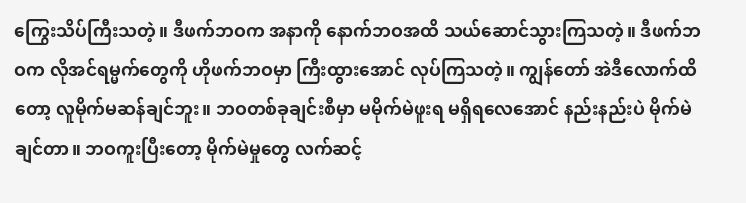ကြွေးသိပ်ကြီးသတဲ့။ ဒီဖက်ဘဝက အနာကို နောက်ဘဝအထိ သယ်ဆောင်သွားကြသတဲ့။ ဒီဖက်ဘဝက လိုအင်ရမ္မက်တွေကို ဟိုဖက်ဘဝမှာ ကြီးထွားအောင် လုပ်ကြသတဲ့။ ကျွန်တော် အဲဒီလောက်ထိတော့ လူမိုက်မဆန်ချင်ဘူး။ ဘဝတစ်ခုချင်းစီမှာ မမိုက်မဲဖူးရ မရှိရလေအောင် နည်းနည်းပဲ မိုက်မဲချင်တာ။ ဘဝကူးပြီးတော့ မိုက်မဲမှုတွေ လက်ဆင့်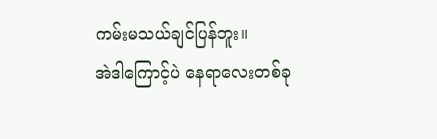ကမ်းမသယ်ချင်ပြန်ဘူး။
အဲဒါကြောင့်ပဲ နေရာလေးတစ်ခု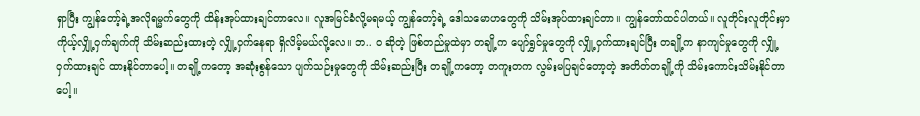ရှာပြီး ကျွန်တော့်ရဲ့အလိုရမ္မက်တွေကို ထိန်းအုပ်ထားချင်တာလေ။ လူအမြင်ခံလို့မရမယ့် ကျွန်တော့်ရဲ့ ဒေါသမောဟတွေကို သိမ်းအုပ်ထားချင်တာ။ ကျွန်တော်ထင်ပါတယ်။ လူတိုင်းလူတိုင်းမှာ ကိုယ့်လျှို့ဝှက်ချက်ကို သိမ်းဆည်းထားတဲ့ လျှို့ဝှက်နေရာ ရှိလိမ့်မယ်လို့လေ။ ဘ.. ဝ ဆိုတဲ့ ဖြစ်တည်မှုထဲမှာ တချို့က ပျော်ရွှင်မှုတွေကို လျှို့ဝှက်ထားချင်ပြီး တချို့က နာကျင်မှုတွေကို လျှို့ဝှက်ထားချင် ထားနိုင်တာပေါ့။ တချို့ကတော့ အဆုံးစွန်သော ပျက်သဉ်းမှုတွေကို သိမ်းဆည်းပြီး တချို့ကတော့ တကူးတက လွမ်းမပြချင်တော့တဲ့ အတိတ်တချို့ကို သိမ်းကောင်းသိမ်းနိုင်တာပေါ့။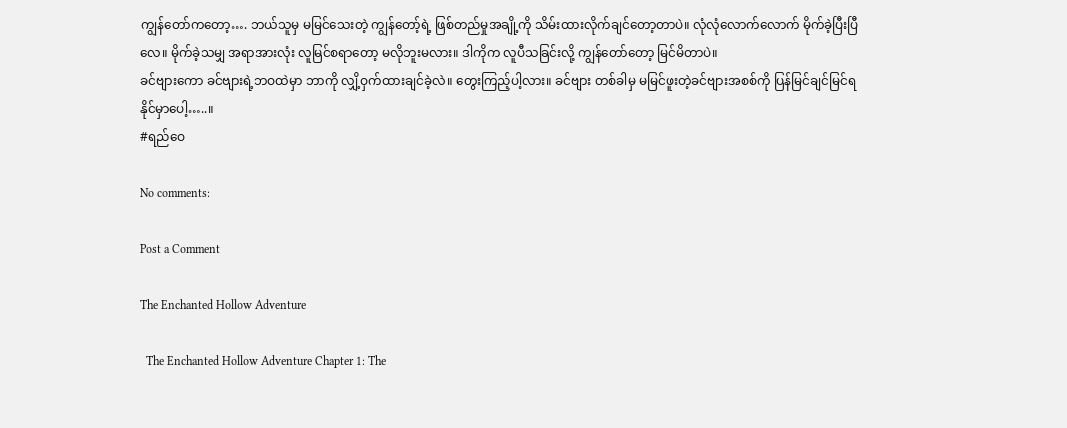ကျွန်တော်ကတော့…. ဘယ်သူမှ မမြင်သေးတဲ့ ကျွန်တော့်ရဲ့ ဖြစ်တည်မှုအချို့ကို သိမ်းထားလိုက်ချင်တော့တာပဲ။ လုံလုံလောက်လောက် မိုက်ခဲ့ပြီးပြီလေ။ မိုက်ခဲ့သမျှ အရာအားလုံး လူမြင်စရာတော့ မလိုဘူးမလား။ ဒါကိုက လူပီသခြင်းလို့ ကျွန်တော်တော့ မြင်မိတာပဲ။
ခင်ဗျားကော ခင်ဗျားရဲ့ဘဝထဲမှာ ဘာကို လျှိ့ဝှက်ထားချင်ခဲ့လဲ။ တွေးကြည့်ပါ့လား။ ခင်ဗျား တစ်ခါမှ မမြင်ဖူးတဲ့ခင်ဗျားအစစ်ကို ပြန်မြင်ချင်မြင်ရနိုင်မှာပေါ့…..။
#ရည်ဝေ

No comments:

Post a Comment

The Enchanted Hollow Adventure

  The Enchanted Hollow Adventure Chapter 1: The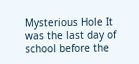Mysterious Hole It was the last day of school before the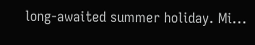long-awaited summer holiday. Mi...